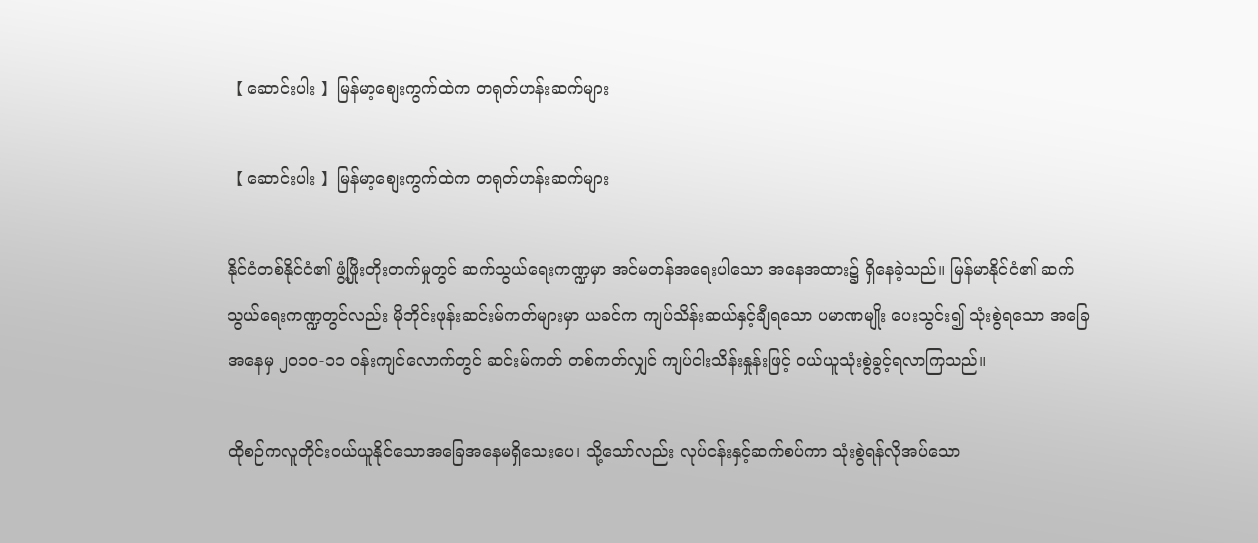【 ဆောင်းပါး 】မြန်မာ့စျေးကွက်ထဲက တရုတ်ဟန်းဆက်များ

【 ဆောင်းပါး 】မြန်မာ့စျေးကွက်ထဲက တရုတ်ဟန်းဆက်များ

နိုင်ငံတစ်နိုင်ငံ၏ ဖွံ့ဖြိုးတိုးတက်မှုတွင် ဆက်သွယ်ရေးကဏ္ဍမှာ အင်မတန်အရေးပါသော အနေအထား၌ ရှိနေခဲ့သည်။ မြန်မာနိုင်ငံ၏ ဆက်သွယ်ရေးကဏ္ဍတွင်လည်း မိုဘိုင်းဖုန်းဆင်းမ်ကတ်များမှာ ယခင်က ကျပ်သိန်းဆယ်နှင့်ချီရသော ပမာဏမျိုး ပေးသွင်း၍ သုံးစွဲရသော အခြေအနေမှ ၂၀၁၀-၁၁ ဝန်းကျင်လောက်တွင် ဆင်းမ်ကတ် တစ်ကတ်လျှင် ကျပ်ငါးသိန်းနှုန်းဖြင့် ဝယ်ယူသုံးစွဲခွင့်ရလာကြသည်။

ထိုစဉ်ကလူတိုင်းဝယ်ယူနိုင်သောအခြေအနေမရှိသေးပေ၊ သို့သော်လည်း လုပ်ငန်းနှင့်ဆက်စပ်ကာ သုံးစွဲရန်လိုအပ်သော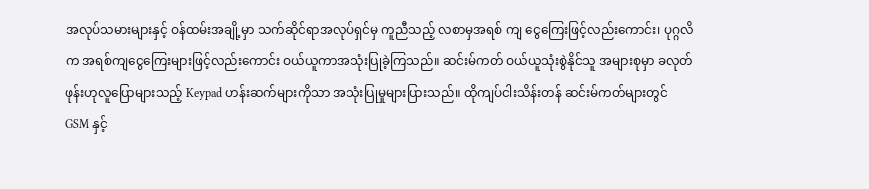အလုပ်သမားများနှင့် ဝန်ထမ်းအချို့မှာ သက်ဆိုင်ရာအလုပ်ရှင်မှ ကူညီသည့် လစာမှအရစ် ကျ ငွေကြေးဖြင့်လည်းကောင်း၊ ပုဂ္ဂလိက အရစ်ကျငွေကြေးများဖြင့်လည်းကောင်း ဝယ်ယူကာအသုံးပြုခဲ့ကြသည်။ ဆင်းမ်ကတ် ဝယ်ယူသုံးစွဲနိုင်သူ အများစုမှာ ခလုတ်ဖုန်းဟုလူပြောများသည့် Keypad ဟန်းဆက်များကိုသာ အသုံးပြုမှုများပြားသည်။ ထိုကျပ်ငါးသိန်းတန် ဆင်းမ်ကတ်များတွင် GSM နှင့်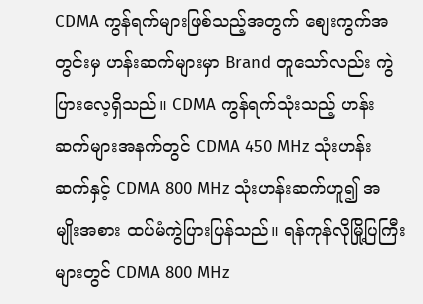CDMA ကွန်ရက်များဖြစ်သည့်အတွက် စျေးကွက်အတွင်းမှ ဟန်းဆက်များမှာ Brand တူသော်လည်း ကွဲပြားလေ့ရှိသည်။ CDMA ကွန်ရက်သုံးသည့် ဟန်းဆက်များအနက်တွင် CDMA 450 MHz သုံးဟန်းဆက်နှင့် CDMA 800 MHz သုံးဟန်းဆက်ဟူ၍ အမျိုးအစား ထပ်မံကွဲပြားပြန်သည်။ ရန်ကုန်လိုမြို့ပြကြီးများတွင် CDMA 800 MHz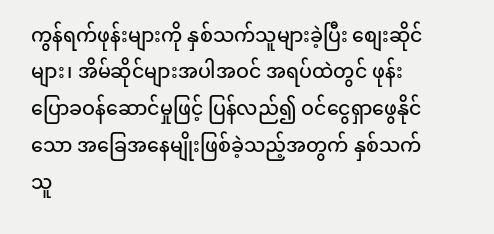ကွန်ရက်ဖုန်းများကို နှစ်သက်သူများခဲ့ပြီး စျေးဆိုင်များ၊ အိမ်ဆိုင်များအပါအဝင် အရပ်ထဲတွင် ဖုန်းပြောခဝန်ဆောင်မှုဖြင့် ပြန်လည်၍ ဝင်ငွေရှာဖွေနိုင်သော အခြေအနေမျိုးဖြစ်ခဲ့သည့်အတွက် နှစ်သက်သူ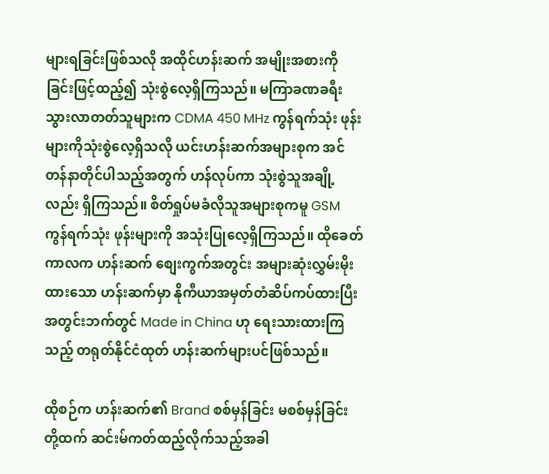များရခြင်းဖြစ်သလို အထိုင်ဟန်းဆက် အမျိုးအစားကို ခြင်းဖြင့်ထည့်၍ သုံးစွဲလေ့ရှိကြသည်။ မကြာခဏခရီးသွားလာတတ်သူများက CDMA 450 MHz ကွန်ရက်သုံး ဖုန်းများကိုသုံးစွဲလေ့ရှိသလို ယင်းဟန်းဆက်အများစုက အင်တန်နာတိုင်ပါသည့်အတွက် ဟန်လုပ်ကာ သုံးစွဲသူအချို့လည်း ရှိကြသည်။ စိတ်ရှုပ်မခံလိုသူအများစုကမူ GSM ကွန်ရက်သုံး ဖုန်းများကို အသုံးပြုလေ့ရှိကြသည်။ ထိုခေတ်ကာလက ဟန်းဆက် စျေးကွက်အတွင်း အများဆုံးလွှမ်းမိုးထားသော ဟန်းဆက်မှာ နိုကီယာအမှတ်တံဆိပ်ကပ်ထားပြီး အတွင်းဘက်တွင် Made in China ဟု ရေးသားထားကြသည့် တရုတ်နိုင်ငံထုတ် ဟန်းဆက်များပင်ဖြစ်သည်။

ထိုစဉ်က ဟန်းဆက်၏ Brand စစ်မှန်ခြင်း မစစ်မှန်ခြင်းတို့ထက် ဆင်းမ်ကတ်ထည့်လိုက်သည့်အခါ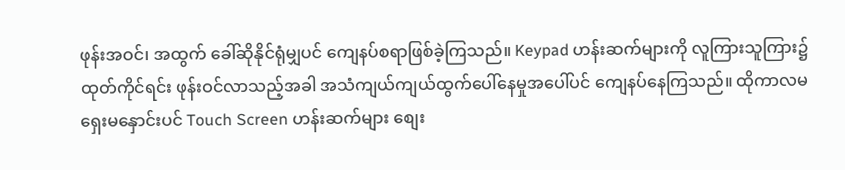ဖုန်းအဝင်၊ အထွက် ခေါ်ဆိုနိုင်ရုံမျှပင် ကျေနပ်စရာဖြစ်ခဲ့ကြသည်။ Keypad ဟန်းဆက်များကို လူကြားသူကြား၌ထုတ်ကိုင်ရင်း ဖုန်းဝင်လာသည့်အခါ အသံကျယ်ကျယ်ထွက်ပေါ်နေမှုအပေါ်ပင် ကျေနပ်နေကြသည်။ ထိုကာလမရှေးမနှောင်းပင် Touch Screen ဟန်းဆက်များ စျေး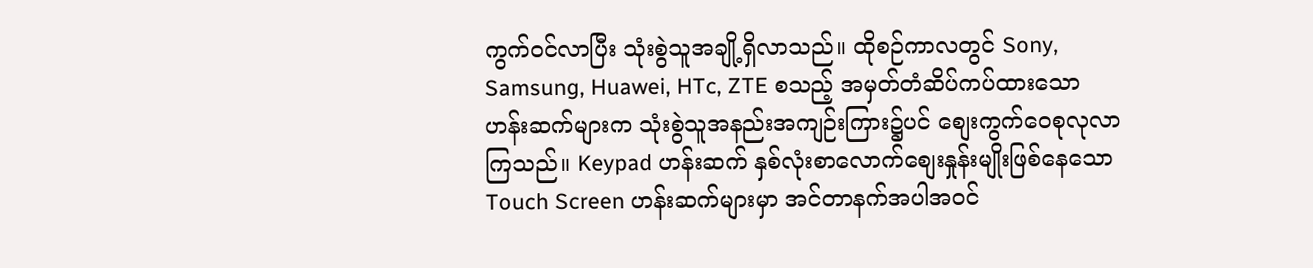ကွက်ဝင်လာပြီး သုံးစွဲသူအချို့ရှိလာသည်။ ထိုစဉ်ကာလတွင် Sony, Samsung, Huawei, HTc, ZTE စသည့် အမှတ်တံဆိပ်ကပ်ထားသော ဟန်းဆက်များက သုံးစွဲသူအနည်းအကျဉ်းကြား၌ပင် စျေးကွက်ဝေစုလုလာကြသည်။ Keypad ဟန်းဆက် နှစ်လုံးစာလောက်စျေးနှုန်းမျိုးဖြစ်နေသော Touch Screen ဟန်းဆက်များမှာ အင်တာနက်အပါအဝင်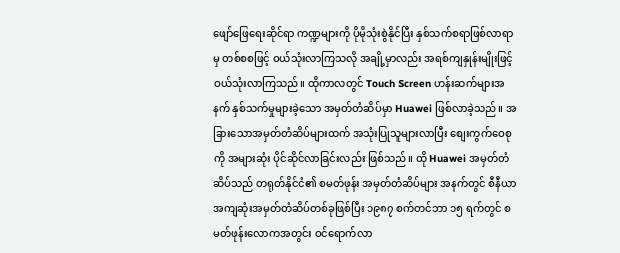ဖျော်ဖြေရေးဆိုင်ရာ ကဏ္ဍများကို ပိုမိုသုံးစွဲနိုင်ပြီး နှစ်သက်စရာဖြစ်လာရာမှ တစ်စစဖြင့် ဝယ်သုံးလာကြသလို အချို့မှာလည်း အရစ်ကျနှုန်းမျိုးဖြင့် ဝယ်သုံးလာကြသည်။ ထိုကာလတွင် Touch Screen ဟန်းဆက်များအနက် နှစ်သက်မှုများခဲ့သော အမှတ်တံဆိပ်မှာ Huawei ဖြစ်လာခဲ့သည်။ အခြားသောအမှတ်တံဆိပ်များထက် အသုံးပြုသူများလာပြီး စျေးကွက်ဝေစုကို အများဆုံး ပိုင်ဆိုင်လာခြင်းလည်း ဖြစ်သည်။ ထို Huawei အမှတ်တံဆိပ်သည် တရုတ်နိုင်ငံ၏ စမတ်ဖုန်း အမှတ်တံဆိပ်များ အနက်တွင် စီနီယာအကျဆုံးအမှတ်တံဆိပ်တစ်ခုဖြစ်ပြီး ၁၉၈၇ စက်တင်ဘာ ၁၅ ရက်တွင် စမတ်ဖုန်းလောကအတွင်း ဝင်ရောက်လာ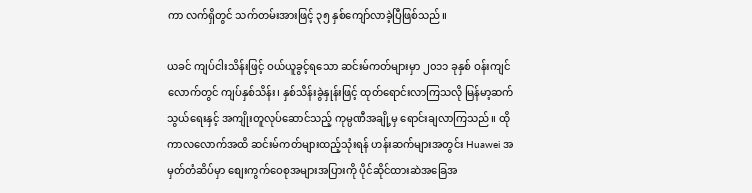ကာ လက်ရှိတွင် သက်တမ်းအားဖြင့် ၃၅ နှစ်ကျော်လာခဲ့ပြီဖြစ်သည်။

ယခင် ကျပ်ငါးသိန်းဖြင့် ဝယ်ယူခွင့်ရသော ဆင်းမ်ကတ်များမှာ ၂၀၁၁ ခုနှစ် ဝန်းကျင်လောက်တွင် ကျပ်နှစ်သိန်း၊ နှစ်သိန်းခွဲနှုန်းဖြင့် ထုတ်ရောင်းလာကြသလို မြန်မာ့ဆက်သွယ်ရေးနှင့် အကျိုးတူလုပ်ဆောင်သည့် ကုမ္ပဏီအချို့မှ ရောင်းချလာကြသည်။ ထိုကာလလောက်အထိ ဆင်းမ်ကတ်များထည့်သုံးရန် ဟန်းဆက်များအတွင်း Huawei အမှတ်တံဆိပ်မှာ စျေးကွက်ဝေစုအများအပြားကို ပိုင်ဆိုင်ထားဆဲအခြေအ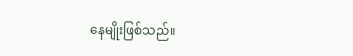နေမျိုးဖြစ်သည်။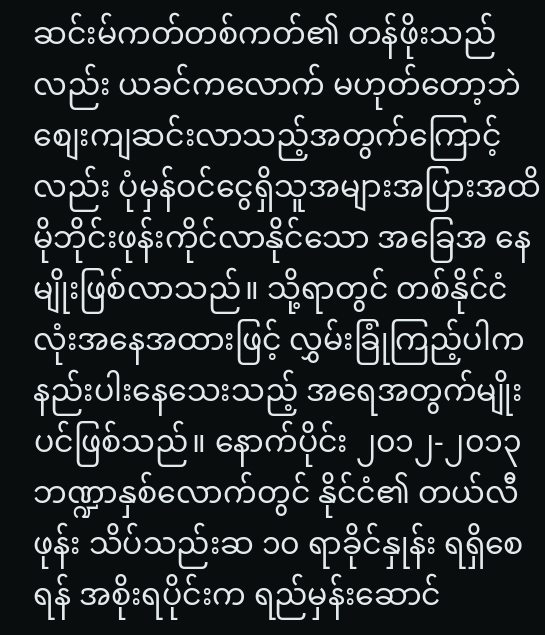ဆင်းမ်ကတ်တစ်ကတ်၏ တန်ဖိုးသည်လည်း ယခင်ကလောက် မဟုတ်တော့ဘဲ စျေးကျဆင်းလာသည့်အတွက်ကြောင့်လည်း ပုံမှန်ဝင်ငွေရှိသူအများအပြားအထိ မိုဘိုင်းဖုန်းကိုင်လာနိုင်သော အခြေအ နေမျိုးဖြစ်လာသည်။ သို့ရာတွင် တစ်နိုင်ငံလုံးအနေအထားဖြင့် လွှမ်းခြုံကြည့်ပါက နည်းပါးနေသေးသည့် အရေအတွက်မျိုးပင်ဖြစ်သည်။ နောက်ပိုင်း ၂၀၁၂-၂၀၁၃ ဘဏ္ဍာနှစ်လောက်တွင် နိုင်ငံ၏ တယ်လီဖုန်း သိပ်သည်းဆ ၁၀ ရာခိုင်နှုန်း ရရှိစေရန် အစိုးရပိုင်းက ရည်မှန်းဆောင်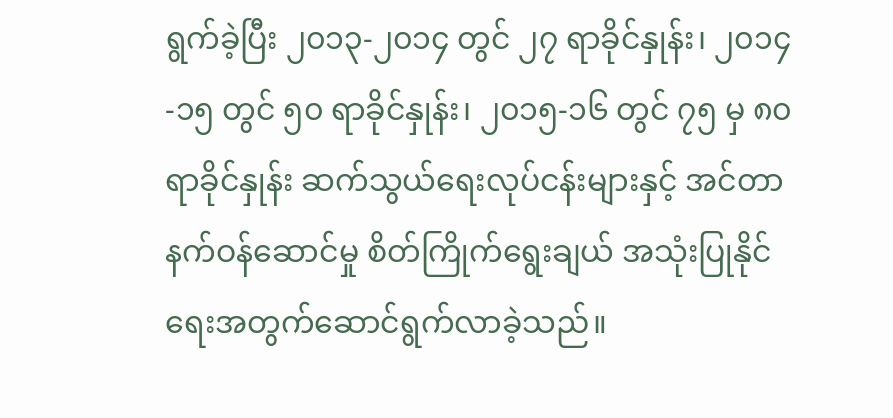ရွက်ခဲ့ပြီး ၂၀၁၃-၂၀၁၄ တွင် ၂၇ ရာခိုင်နှုန်း၊ ၂၀၁၄-၁၅ တွင် ၅၀ ရာခိုင်နှုန်း၊ ၂၀၁၅-၁၆ တွင် ၇၅ မှ ၈၀ ရာခိုင်နှုန်း ဆက်သွယ်ရေးလုပ်ငန်းများနှင့် အင်တာနက်ဝန်ဆောင်မှု စိတ်ကြိုက်ရွေးချယ် အသုံးပြုနိုင်ရေးအတွက်ဆောင်ရွက်လာခဲ့သည်။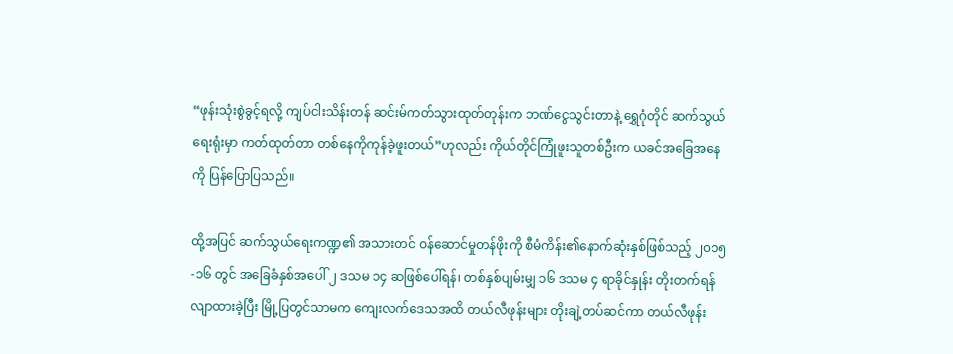“ဖုန်းသုံးစွဲခွင့်ရလို့ ကျပ်ငါးသိန်းတန် ဆင်းမ်ကတ်သွားထုတ်တုန်းက ဘဏ်ငွေသွင်းတာနဲ့ ရွှေဂုံတိုင် ဆက်သွယ်ရေးရုံးမှာ ကတ်ထုတ်တာ တစ်နေကိုကုန်ခဲ့ဖူးတယ်”ဟုလည်း ကိုယ်တိုင်ကြုံဖူးသူတစ်ဦးက ယခင်အခြေအနေကို ပြန်ပြောပြသည်။

ထို့အပြင် ဆက်သွယ်ရေးကဏ္ဍ၏ အသားတင် ဝန်ဆောင်မှုတန်ဖိုးကို စီမံကိန်း၏နောက်ဆုံးနှစ်ဖြစ်သည့် ၂၀၁၅-၁၆ တွင် အခြေခံနှစ်အပေါ် ၂ ဒသမ ၁၄ ဆဖြစ်ပေါ်ရန်၊ တစ်နှစ်ပျမ်းမျှ ၁၆ ဒသမ ၄ ရာခိုင်နှုန်း တိုးတက်ရန် လျာထားခဲ့ပြီး မြို့ပြတွင်သာမက ကျေးလက်ဒေသအထိ တယ်လီဖုန်းများ တိုးချဲ့တပ်ဆင်ကာ တယ်လီဖုန်း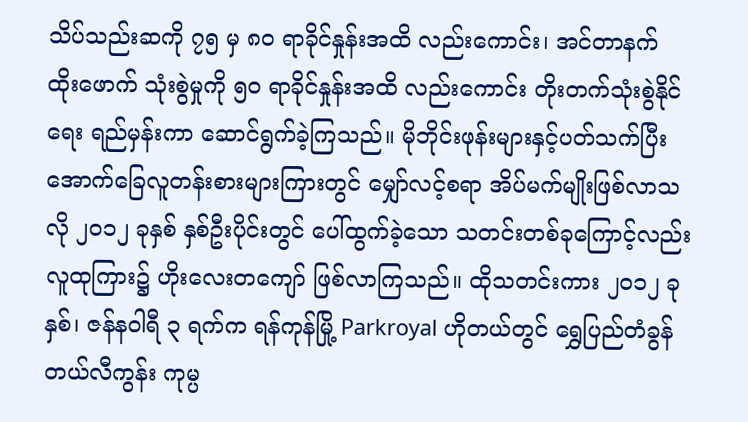သိပ်သည်းဆကို ၇၅ မှ ၈၀ ရာခိုင်နှုန်းအထိ လည်းကောင်း၊ အင်တာနက် ထိုးဖောက် သုံးစွဲမှုကို ၅၀ ရာခိုင်နှုန်းအထိ လည်းကောင်း တိုးတက်သုံးစွဲနိုင်ရေး ရည်မှန်းကာ ဆောင်ရွက်ခဲ့ကြသည်။ မိုဘိုင်းဖုန်းများနှင့်ပတ်သက်ပြီး အောက်ခြေလူတန်းစားများကြားတွင် မျှော်လင့်စရာ အိပ်မက်မျိုးဖြစ်လာသလို ၂၀၁၂ ခုနှစ် နှစ်ဦးပိုင်းတွင် ပေါ်ထွက်ခဲ့သော သတင်းတစ်ခုကြောင့်လည်း လူထုကြား၌ ဟိုးလေးတကျော် ဖြစ်လာကြသည်။ ထိုသတင်းကား ၂၀၁၂ ခုနှစ်၊ ဇန်နဝါရီ ၃ ရက်က ရန်ကုန်မြို့ Parkroyal ဟိုတယ်တွင် ရွှေပြည်တံခွန် တယ်လီကွန်း ကုမ္ပ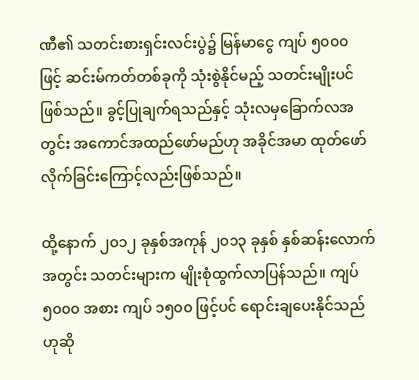ဏီ၏ သတင်းစားရှင်းလင်းပွဲ၌ မြန်မာငွေ ကျပ် ၅၀၀၀ ဖြင့် ဆင်းမ်ကတ်တစ်ခုကို သုံးစွဲနိုင်မည့် သတင်းမျိုးပင်ဖြစ်သည်။ ခွင့်ပြုချက်ရသည်နှင့် သုံးလမှခြောက်လအတွင်း အကောင်အထည်ဖော်မည်ဟု အခိုင်အမာ ထုတ်ဖော်လိုက်ခြင်းကြောင့်လည်းဖြစ်သည်။

ထို့နောက် ၂၀၁၂ ခုနှစ်အကုန် ၂၀၁၃ ခုနှစ် နှစ်ဆန်းလောက်အတွင်း သတင်းများက မျိုးစုံထွက်လာပြန်သည်။ ကျပ် ၅၀၀၀ အစား ကျပ် ၁၅၀၀ ဖြင့်ပင် ရောင်းချပေးနိုင်သည်ဟုဆို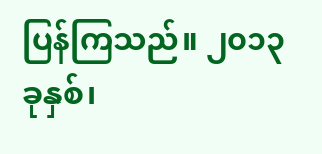ပြန်ကြသည်။ ၂၀၁၃ ခုနှစ်၊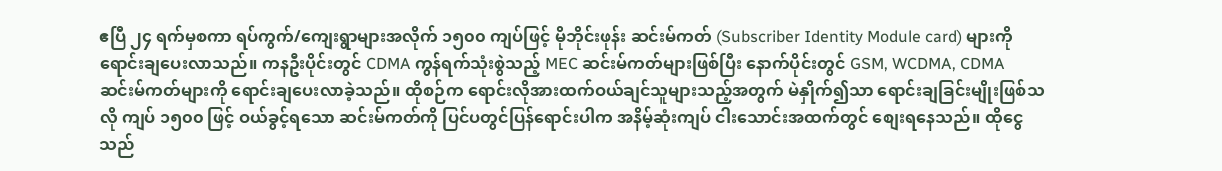ဧပြီ ၂၄ ရက်မှစကာ ရပ်ကွက်/ကျေးရွာများအလိုက် ၁၅၀၀ ကျပ်ဖြင့် မိုဘိုင်းဖုန်း ဆင်းမ်ကတ် (Subscriber Identity Module card) များကို ရောင်းချပေးလာသည်။ ကနဦးပိုင်းတွင် CDMA ကွန်ရက်သုံးစွဲသည့် MEC ဆင်းမ်ကတ်များဖြစ်ပြီး နောက်ပိုင်းတွင် GSM, WCDMA, CDMA ဆင်းမ်ကတ်များကို ရောင်းချပေးလာခဲ့သည်။ ထိုစဉ်က ရောင်းလိုအားထက်ဝယ်ချင်သူများသည့်အတွက် မဲနှိုက်၍သာ ရောင်းချခြင်းမျိုးဖြစ်သလို ကျပ် ၁၅၀၀ ဖြင့် ဝယ်ခွင့်ရသော ဆင်းမ်ကတ်ကို ပြင်ပတွင်ပြန်ရောင်းပါက အနိမ့်ဆုံးကျပ် ငါးသောင်းအထက်တွင် စျေးရနေသည်။ ထိုငွေသည်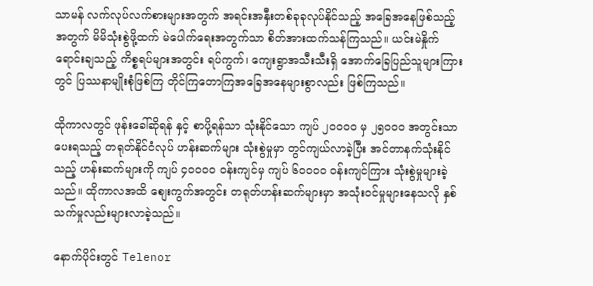သာမန် လက်လုပ်လက်စားများအတွက် အရင်းအနှီးတစ်ခုခုလုပ်နိုင်သည့် အခြေအနေဖြစ်သည့်အတွက် မိမိသုံးစွဲဖို့ထက် မဲပေါက်ရေးအတွက်သာ စိတ်အားထက်သန်ကြသည်။ ယင်းမဲနှိုက်ရောင်းချသည့် ကိစ္စရပ်များအတွင်း ရပ်ကွက်၊ ကျေးရွာအသီးသီးရှိ အောက်ခြေပြည်သူများကြားတွင် ပြဿနာမျိုးစုံဖြစ်ကြ တိုင်ကြတောကြအခြေအနေများစွာလည်း ဖြစ်ကြသည်။

ထိုကာလတွင် ဖုန်းခေါ်ဆိုရန် နှင့် စာပို့ရန်သာ သုံးနိုင်သော ကျပ် ၂၀၀၀၀ မှ ၂၅၀၀၀ အတွင်းသာပေးရသည့် တရုတ်နိုင်ငံလုပ် ဟန်းဆက်များ သုံးစွဲမှုမှာ တွင်ကျယ်လာခဲ့ပြီး အင်တာနက်သုံးနိုင်သည့် ဟန်းဆက်များကို ကျပ် ၄၀၀၀၀ ဝန်းကျင်မှ ကျပ် ၆၀၀၀၀ ဝန်းကျင်ကြား သုံးစွဲမှုများခဲ့သည်။ ထိုကာလအထိ စျေးကွက်အတွင်း တရုတ်ဟန်းဆက်များမှာ အသုံးဝင်မှုများနေသလို နှစ်သက်မှုလည်းများလာခဲ့သည်။

နောက်ပိုင်းတွင် Telenor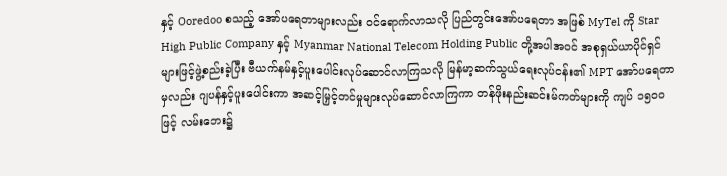နှင့် Ooredoo စသည့် အော်ပရေတာများလည်း ဝင်ရောက်လာသလို ပြည်တွင်းအော်ပရေတာ အဖြစ် MyTel ကို Star High Public Company နှင့် Myanmar National Telecom Holding Public တို့အပါအဝင် အစုရှယ်ယာပိုင်ရှင်များဖြင့်ဖွဲ့စည်းခဲ့ပြီး ဗီယက်နမ်နှင့်ပူးပေါင်းလုပ်ဆောင်လာကြသလို မြန်မာ့ဆက်သွယ်ရေးလုပ်ငန်း၏ MPT အော်ပရေတာမှလည်း ဂျပန်နှင့်ပူးပေါင်းကာ အဆင့်မြှင့်တင်မှုများလုပ်ဆောင်လာကြကာ တန်ဖိုးနည်းဆင်းမ်ကတ်များကို ကျပ် ၁၅၀၀ ဖြင့် လမ်းဘေး၌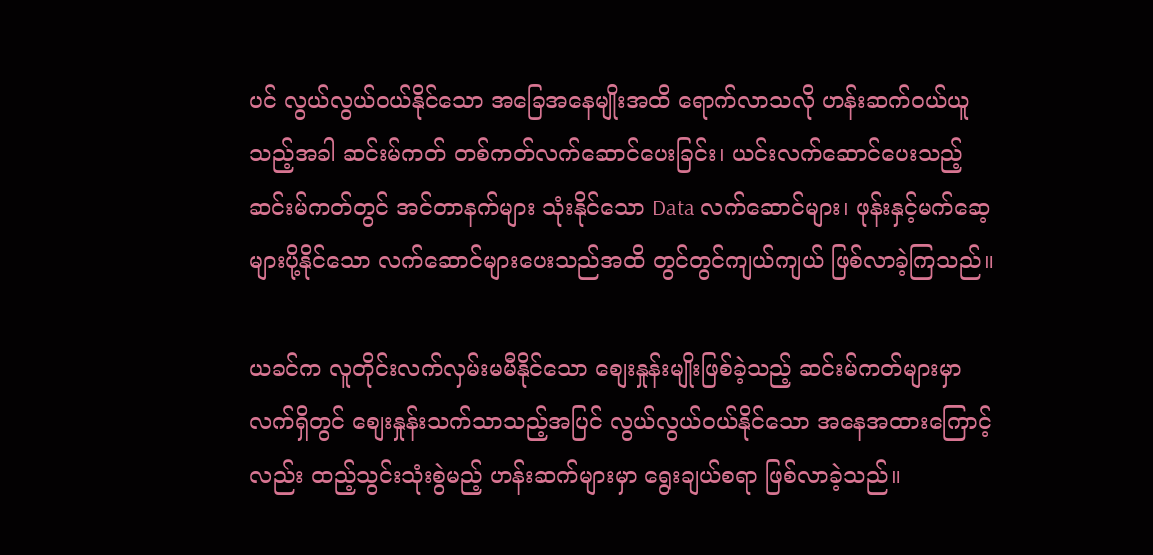ပင် လွယ်လွယ်ဝယ်နိုင်သော အခြေအနေမျိုးအထိ ရောက်လာသလို ဟန်းဆက်ဝယ်ယူသည့်အခါ ဆင်းမ်ကတ် တစ်ကတ်လက်ဆောင်ပေးခြင်း၊ ယင်းလက်ဆောင်ပေးသည့်ဆင်းမ်ကတ်တွင် အင်တာနက်များ သုံးနိုင်သော Data လက်ဆောင်များ၊ ဖုန်းနှင့်မက်ဆေ့များပို့နိုင်သော လက်ဆောင်များပေးသည်အထိ တွင်တွင်ကျယ်ကျယ် ဖြစ်လာခဲ့ကြသည်။

ယခင်က လူတိုင်းလက်လှမ်းမမီနိုင်သော စျေးနှုန်းမျိုးဖြစ်ခဲ့သည့် ဆင်းမ်ကတ်များမှာ လက်ရှိတွင် စျေးနှုန်းသက်သာသည့်အပြင် လွယ်လွယ်ဝယ်နိုင်သော အနေအထားကြောင့်လည်း ထည့်သွင်းသုံးစွဲမည့် ဟန်းဆက်များမှာ ရွေးချယ်စရာ ဖြစ်လာခဲ့သည်။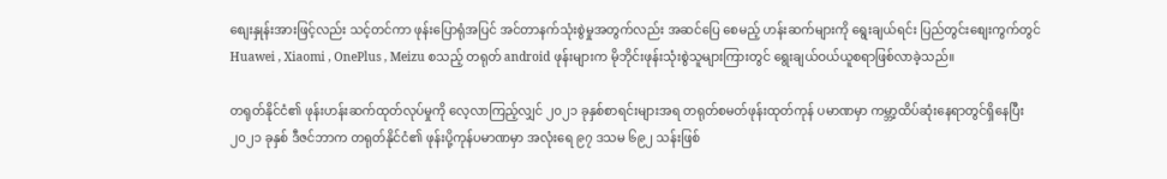စျေးနှုန်းအားဖြင့်လည်း သင့်တင်ကာ ဖုန်းပြောရုံအပြင် အင်တာနက်သုံးစွဲမှုအတွက်လည်း အဆင်ပြေ စေမည့် ဟန်းဆက်များကို ရွေးချယ်ရင်း ပြည်တွင်းစျေးကွက်တွင် Huawei , Xiaomi , OnePlus , Meizu စသည့် တရုတ် android ဖုန်းများက မိုဘိုင်းဖုန်းသုံးစွဲသူများကြားတွင် ရွေးချယ်ဝယ်ယူစရာဖြစ်လာခဲ့သည်။

တရုတ်နိုင်ငံ၏ ဖုန်းဟန်းဆက်ထုတ်လုပ်မှုကို လေ့လာကြည့်လျှင် ၂၀၂၁ ခုနှစ်စာရင်းများအရ တရုတ်စမတ်ဖုန်းထုတ်ကုန် ပမာဏမှာ ကမ္ဘာ့ထိပ်ဆုံးနေရာတွင်ရှိနေပြီး ၂၀၂၁ ခုနှစ် ဒီဇင်ဘာက တရုတ်နိုင်ငံ၏ ဖုန်းပို့ကုန်ပမာဏမှာ အလုံးရေ ၉၇ ဒသမ ၆၉၂ သန်းဖြစ်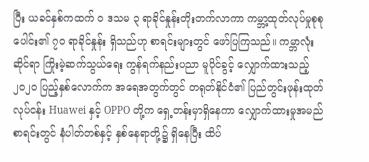ပြီး ယခင်နှစ်ကထက် ၀ ဒသမ ၃ ရာခိုင်နှုန်းတိုးတက်လာကာ ကမ္ဘာ့ထုတ်လုပ်မှုစုစုပေါင်း၏ ၇၀ ရာခိုင်နှုန်း ရှိသည်ဟု စာရင်းများတွင် ဖော်ပြကြသည်။ ကမ္ဘာလုံးဆိုင်ရာ ကြိုးမဲ့ဆက်သွယ်ရေး ကွန်ရက်နည်းပညာ မူပိုင်ခွင့် လျှောက်ထားသည့် ၂၀၂၀ ပြည့်နှစ်လောက်က အရေအတွက်တွင် တရုတ်နိုင်ငံ၏ ပြည်တွင်းဖုန်းထုတ်လုပ်ငန်း Huawei နှင့် OPPO တို့က ရှေ့တန်းမှာရှိနေကာ လျှောက်ထားမှုအမည်စာရင်းတွင် နံပါတ်တစ်နှင့် နှစ်နေရာတို့၌ ရှိနေပြီး ထိပ်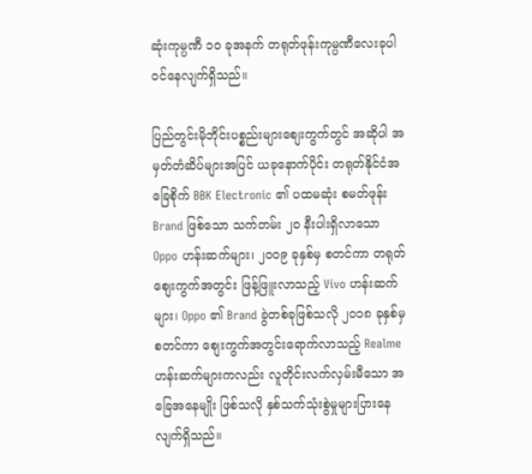ဆုံးကုမ္ပဏီ ၁၀ ခုအနက် တရုတ်ဖုန်းကုမ္ပဏီလေးခုပါဝင်နေလျက်ရှိသည်။

ပြည်တွင်းမိုဘိုင်းပစ္စည်းများစျေးကွက်တွင် အဆိုပါ အမှတ်တံဆိပ်များအပြင် ယခုနောက်ပိုင်း တရုတ်နိုင်ငံအခြေစိုက် BBK Electronic ၏ ပထမဆုံး စမတ်ဖုန်း Brand ဖြစ်သော သက်တမ်း ၂၀ နီးပါးရှိလာသော Oppo ဟန်းဆက်များ၊ ၂၀၀၉ ခုနှစ်မှ စတင်ကာ တရုတ်စျေးကွက်အတွင်း ဖြန့်ဖြူးလာသည့် Vivo ဟန်းဆက်များ၊ Oppo ၏ Brand ခွဲတစ်ခုဖြစ်သလို ၂၀၁၈ ခုနှစ်မှ စတင်ကာ စျေးကွက်အတွင်းရောက်လာသည့် Realme ဟန်းဆက်များကလည်း လူတိုင်းလက်လှမ်းမီသော အခြေအနေမျိုး ဖြစ်သလို နှစ်သက်သုံးစွဲမှုများပြားနေလျက်ရှိသည်။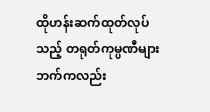ထိုဟန်းဆက်ထုတ်လုပ်သည့် တရုတ်ကုမ္ပဏီများဘက်ကလည်း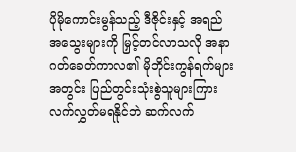ပိုမိုကောင်းမွန်သည့် ဒီဇိုင်းနှင့် အရည်အသွေးများကို မြှင့်တင်လာသလို အနာဂတ်ခေတ်ကာလ၏ မိုဘိုင်းကွန်ရက်များအတွင်း ပြည်တွင်းသုံးစွဲသူများကြား လက်လွှတ်မရနိုင်ဘဲ ဆက်လက်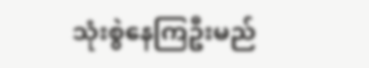သုံးစွဲနေကြဦးမည်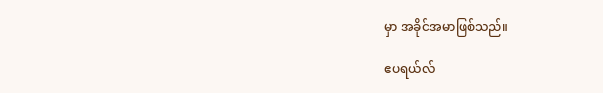မှာ အခိုင်အမာဖြစ်သည်။

ဧပရယ်လ်